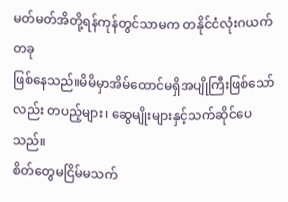မတ်မတ်အိတို့ရန်ကုန်တွင်သာမက တနိုင်ငံလုံးဂယက်တခု
ဖြစ်နေသည်။မိမိမှာအိမ်ထောင်မရှိအပျိုကြီးဖြစ်သော်
လည်း တပည့်များ၊ ဆွေမျိုးများနှင့်သက်ဆိုင်ပေသည်။
စိတ်တွေမငြိမ်မသက်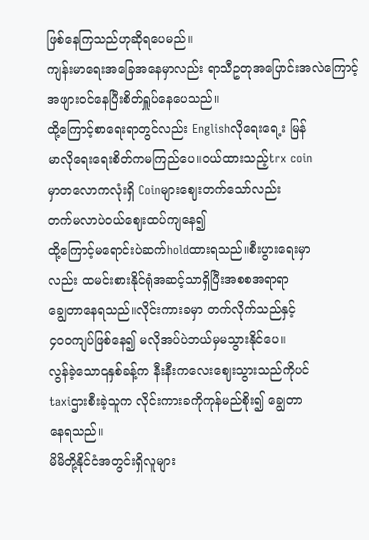ဖြစ်နေကြသည်ဟုဆိုရပေမည်။
ကျန်းမာရေးအခြေအနေမှာလည်း ရာသီဥတုအပြောင်းအလဲကြောင့် အဖျားဝင်နေပြီးစိတ်ရှူပ်နေပေသည်။
ထို့ကြောင့်စာရေးရာတွင်လည်း Englishလိုရေးရေ့း မြန်
မာလိုရေးရေးစိတ်ကမကြည်ပေ။ဝယ်ထားသည့်trx coin
မှာတလောကလုံးရှိ Coinများဈေးတက်သော်လည်း
တက်မလာပဲဝယ်ဈေးထပ်ကျနေ၍
ထို့ကြောင့်မရောင်းပဲဆက်holdထားရသည်။စီးပွားရေးမှာ
လည်း ထမင်းစားနိုင်ရုံအဆင့်သာရှိပြီးအစစအရာရာ
ချွေတာနေရသည်။လိုင်းကားခမှာ တက်လိုက်သည်နှင့်
၄၀၀ကျပ်ဖြစ်နေ၍ မလိုအပ်ပဲဘယ်မှမသွားနိုင်ပေ။
လွန်ခဲ့သော၎နှစ်ခန့်က နီးနီးကလေးဈေးသွားသည်ကိုပင်
taxiဌားစီးခဲ့သူက လိုင်းကားခကိုကုန်မည်စိုး၍ ချွေတာ
နေရသည်။
မိမိတို့နိုင်ငံအတွင်းရှိလူများ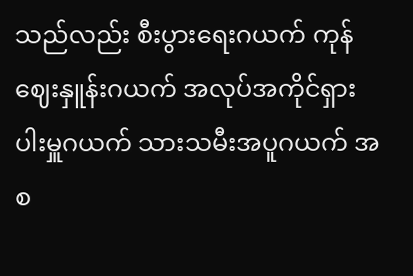သည်လည်း စီးပွားရေးဂယက် ကုန်ဈေးနှူန်းဂယက် အလုပ်အကိုင်ရှားပါးမှူဂယက် သားသမီးအပူဂယက် အစ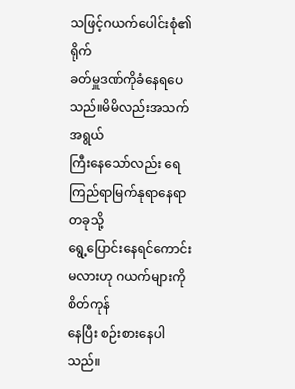သဖြင့်ဂယက်ပေါင်းစုံ၏ရိုက်
ခတ်မှူဒဏ်ကိုခံနေရပေသည်။မိမိလည်းအသက်အရွယ်
ကြီးနေသော်လည်း ရေကြည်ရာမြက်နုရာနေရာတခုသို့
ရွေ့ပြောင်းနေရင်ကောင်းမလားဟု ဂယက်များကိုစိတ်ကုန်
နေပြီး စဉ်းစားနေပါသည်။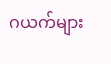ဂယက်များ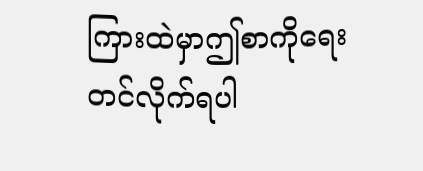ကြားထဲမှာဤစာကိုရေးတင်လိုက်ရပါ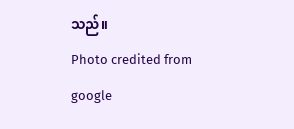သည်။
Photo credited from google